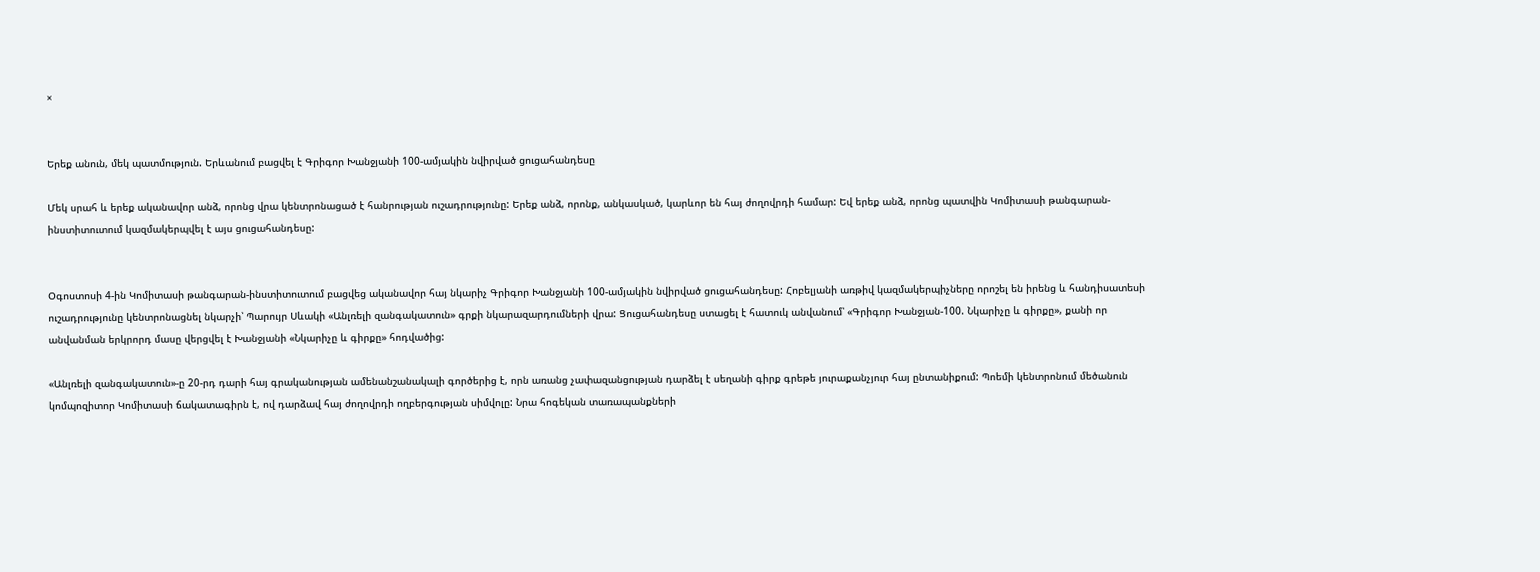×


Երեք անուն, մեկ պատմություն. Երևանում բացվել է Գրիգոր Խանջյանի 100-ամյակին նվիրված ցուցահանդեսը

Մեկ սրահ և երեք ականավոր անձ, որոնց վրա կենտրոնացած է հանրության ուշադրությունը: Երեք անձ, որոնք, անկասկած, կարևոր են հայ ժողովրդի համար: Եվ երեք անձ, որոնց պատվին Կոմիտասի թանգարան-ինստիտուտում կազմակերպվել է այս ցուցահանդեսը:


Օգոստոսի 4-ին Կոմիտասի թանգարան-ինստիտուտում բացվեց ականավոր հայ նկարիչ Գրիգոր Խանջյանի 100-ամյակին նվիրված ցուցահանդեսը: Հոբելյանի առթիվ կազմակերպիչները որոշել են իրենց և հանդիսատեսի ուշադրությունը կենտրոնացնել նկարչի՝ Պարույր Սևակի «Անլռելի զանգակատուն» գրքի նկարազարդումների վրա: Ցուցահանդեսը ստացել է հատուկ անվանում՝ «Գրիգոր Խանջյան-100. Նկարիչը և գիրքը», քանի որ անվանման երկրորդ մասը վերցվել է Խանջյանի «Նկարիչը և գիրքը» հոդվածից:

«Անլռելի զանգակատուն»-ը 20-րդ դարի հայ գրականության ամենանշանակալի գործերից է, որն առանց չափազանցության դարձել է սեղանի գիրք գրեթե յուրաքանչյուր հայ ընտանիքում: Պոեմի կենտրոնում մեծանուն կոմպոզիտոր Կոմիտասի ճակատագիրն է, ով դարձավ հայ ժողովրդի ողբերգության սիմվոլը: Նրա հոգեկան տառապանքների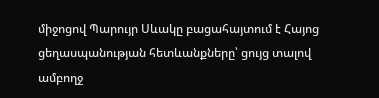միջոցով Պարույր Սևակը բացահայտում է Հայոց ցեղասպանության հետևանքները՝ ցույց տալով ամբողջ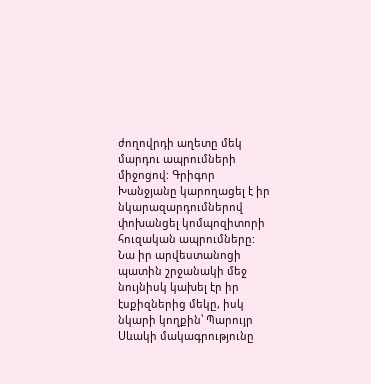ժողովրդի աղետը մեկ մարդու ապրումների միջոցով: Գրիգոր Խանջյանը կարողացել է իր նկարազարդումներով փոխանցել կոմպոզիտորի հուզական ապրումները: Նա իր արվեստանոցի պատին շրջանակի մեջ նույնիսկ կախել էր իր էսքիզներից մեկը, իսկ նկարի կողքին՝ Պարույր Սևակի մակագրությունը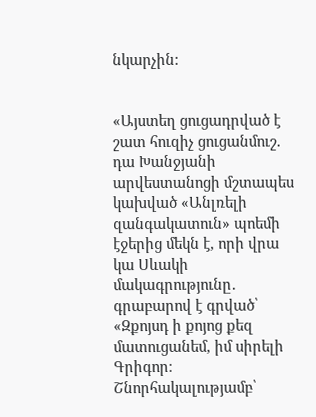նկարչին:


«Այստեղ ցուցադրված է շատ հուզիչ ցուցանմուշ. դա Խանջյանի արվեստանոցի մշտապես կախված «Անլռելի զանգակատուն» պոեմի էջերից մեկն է, որի վրա կա Սևակի մակագրությունը․ գրաբարով է գրված՝ «Զքոյսդ ի քոյոց քեզ մատուցանեմ, իմ սիրելի Գրիգոր։ Շնորհակալությամբ՝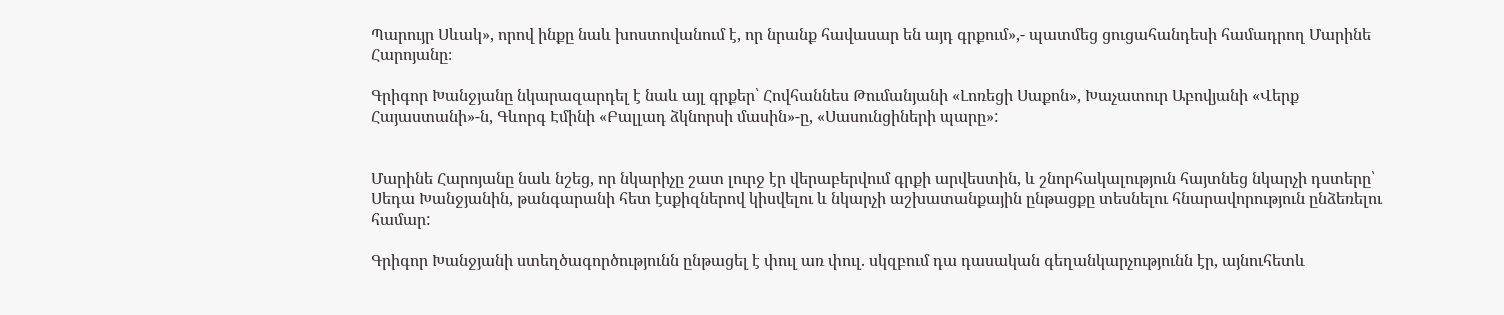Պարույր Սևակ», որով ինքը նաև խոստովանում է, որ նրանք հավասար են այդ գրքում»,- պատմեց ցուցահանդեսի համադրող Մարինե Հարոյանը։

Գրիգոր Խանջյանը նկարազարդել է նաև այլ գրքեր՝ Հովհաննես Թումանյանի «Լոռեցի Սաքոն», Խաչատուր Աբովյանի «Վերք Հայաստանի»-ն, Գևորգ Էմինի «Բալլադ ձկնորսի մասին»-ը, «Սասունցիների պարը»:


Մարինե Հարոյանը նաև նշեց, որ նկարիչը շատ լուրջ էր վերաբերվում գրքի արվեստին, և շնորհակալություն հայտնեց նկարչի դստերը՝ Սեդա Խանջյանին, թանգարանի հետ էսքիզներով կիսվելու և նկարչի աշխատանքային ընթացքը տեսնելու հնարավորություն ընձեռելու համար:

Գրիգոր Խանջյանի ստեղծագործությունն ընթացել է փուլ առ փուլ. սկզբում դա դասական գեղանկարչությունն էր, այնուհետև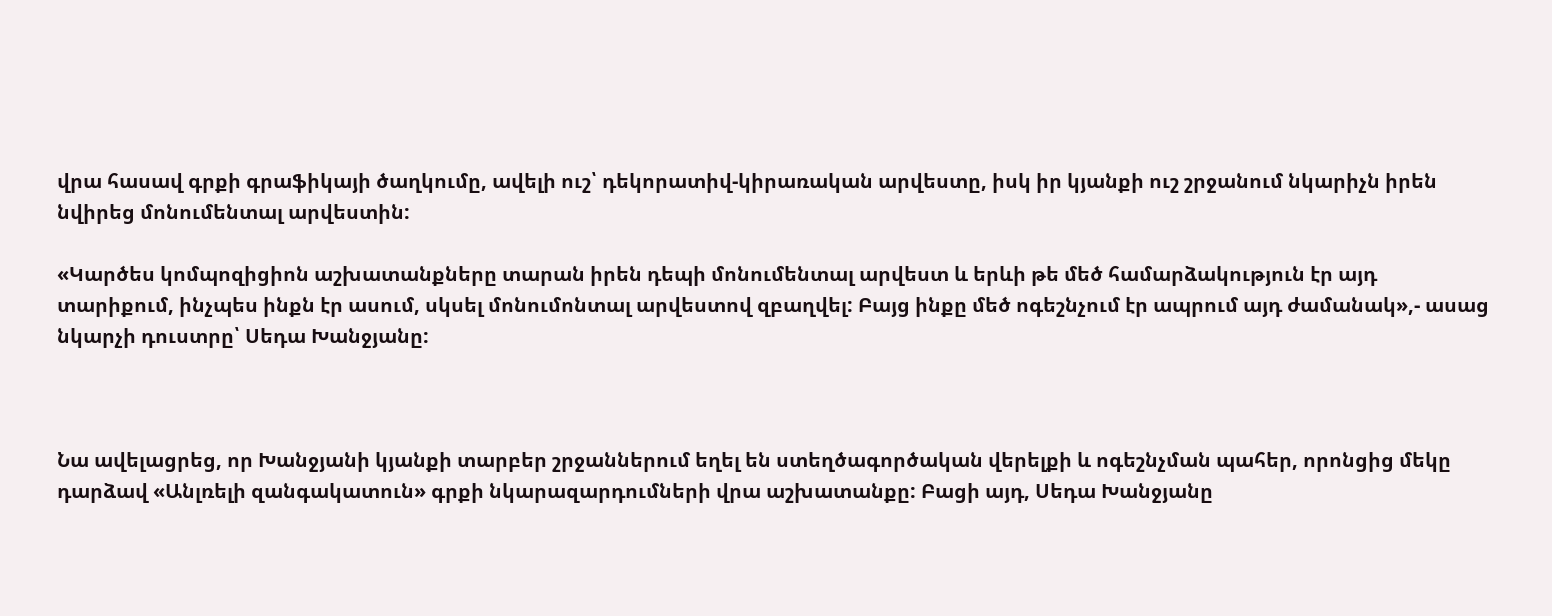վրա հասավ գրքի գրաֆիկայի ծաղկումը, ավելի ուշ՝ դեկորատիվ-կիրառական արվեստը, իսկ իր կյանքի ուշ շրջանում նկարիչն իրեն նվիրեց մոնումենտալ արվեստին:

«Կարծես կոմպոզիցիոն աշխատանքները տարան իրեն դեպի մոնումենտալ արվեստ և երևի թե մեծ համարձակություն էր այդ տարիքում, ինչպես ինքն էր ասում, սկսել մոնումոնտալ արվեստով զբաղվել: Բայց ինքը մեծ ոգեշնչում էր ապրում այդ ժամանակ»,- ասաց նկարչի դուստրը՝ Սեդա Խանջյանը:



Նա ավելացրեց, որ Խանջյանի կյանքի տարբեր շրջաններում եղել են ստեղծագործական վերելքի և ոգեշնչման պահեր, որոնցից մեկը դարձավ «Անլռելի զանգակատուն» գրքի նկարազարդումների վրա աշխատանքը: Բացի այդ, Սեդա Խանջյանը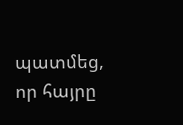պատմեց, որ հայրը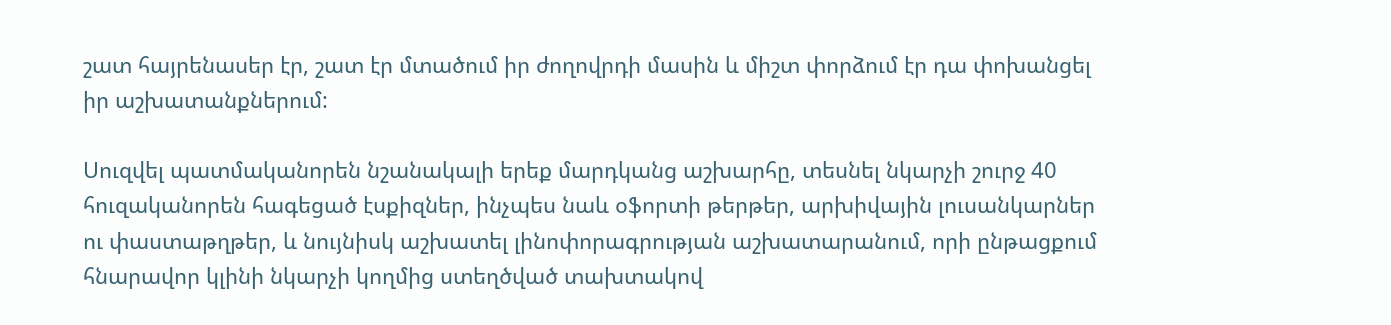շատ հայրենասեր էր, շատ էր մտածում իր ժողովրդի մասին և միշտ փորձում էր դա փոխանցել իր աշխատանքներում:

Սուզվել պատմականորեն նշանակալի երեք մարդկանց աշխարհը, տեսնել նկարչի շուրջ 40 հուզականորեն հագեցած էսքիզներ, ինչպես նաև օֆորտի թերթեր, արխիվային լուսանկարներ ու փաստաթղթեր, և նույնիսկ աշխատել լինոփորագրության աշխատարանում, որի ընթացքում հնարավոր կլինի նկարչի կողմից ստեղծված տախտակով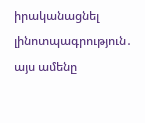իրականացնել լինոտպագրություն․ այս ամենը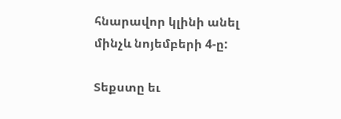հնարավոր կլինի անել մինչև նոյեմբերի 4-ը:

Տեքստը եւ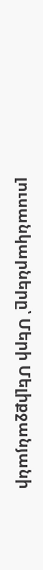լուսանկարները՝ Մերի Մելիքջանյանի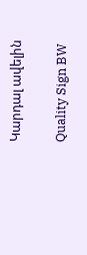Կարդալ ավելին

Quality Sign BW